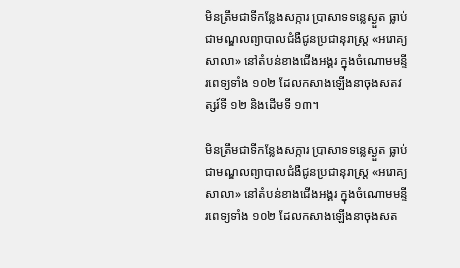មិនត្រឹមជាទីកន្លែងសក្ការ ប្រាសាទទន្លេស្ងួត ធ្លាប់ជាមណ្ឌលព្យាបាលជំងឺជូនប្រជានុរាស្ត្រ «អរោគ្យសាលា» នៅតំបន់ខាងជើងអង្គរ ក្នុងចំណោមមន្ទីរពេទ្យទាំង ១០២ ដែលកសាងឡើងនាចុងសតវត្សរ៍ទី ១២ និងដើមទី ១៣។

មិនត្រឹមជាទីកន្លែងសក្ការ ប្រាសាទទន្លេស្ងួត ធ្លាប់ជាមណ្ឌលព្យាបាលជំងឺជូនប្រជានុរាស្ត្រ «អរោគ្យសាលា» នៅតំបន់ខាងជើងអង្គរ ក្នុងចំណោមមន្ទីរពេទ្យទាំង ១០២ ដែលកសាងឡើងនាចុងសត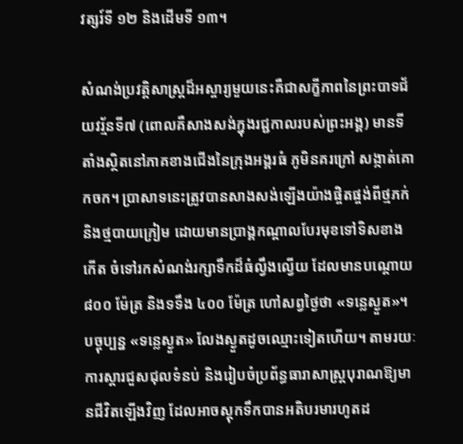វត្សរ៍ទី ១២ និងដើមទី ១៣។

សំណង់ប្រវត្តិសាស្ត្រដ៏អស្ចារ្យមួយនេះគឺជាសក្ខីភាពនៃព្រះបាទជ័យវរ្ម័នទី៧ (ពោលគឺសាងសង់ក្នុងរជ្ជកាលរបស់ព្រះអង្គ) មានទីតាំងស្ថិតនៅភាគខាងជើងនៃក្រុងអង្គរធំ ភូមិនគរក្រៅ សង្កាត់គោកចក។ ប្រាសាទនេះត្រូវបានសាងសង់ឡើងយ៉ាងផ្ចិតផ្ចង់ពីថ្មភក់ និងថ្មបាយក្រៀម ដោយមានប្រាង្គកណ្តាលបែរមុខទៅទិសខាងកើត ចំទៅរកសំណង់រក្សាទឹកដ៏ធំល្វឹងល្វើយ ដែលមានបណ្តោយ ៨០០ ម៉ែត្រ និងទទឹង ៤០០ ម៉ែត្រ ហៅសព្វថ្ងៃថា «ទន្លេស្ងួត»។
បច្ចុប្បន្ន «ទន្លេស្ងួត» លែងស្ងួតដូចឈ្មោះទៀតហើយ។ តាមរយៈការស្តារជួសជុលទំនប់ និងរៀបចំប្រព័ន្ធធារាសាស្ត្របុរាណឱ្យមានជីវិតឡើងវិញ ដែលអាចស្តុកទឹកបានអតិបរមារហូតដ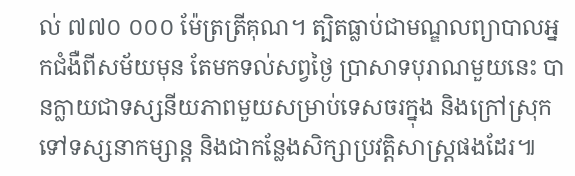ល់ ៧៧០ ០០០ ម៉ែត្រត្រីគុណ។ ត្បិតធ្លាប់ជាមណ្ឌលព្យាបាលអ្នកជំងឺពីសម័យមុន តែមកទល់សព្វថ្ងៃ ប្រាសាទបុរាណមួយនេះ បានក្លាយជាទស្សនីយភាពមួយសម្រាប់ទេសចរក្នុង និងក្រៅស្រុកទៅទស្សនាកម្សាន្ត និងជាកន្លែងសិក្សាប្រវត្តិសាស្ត្រផងដែរ៕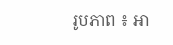រូបភាព ៖ អា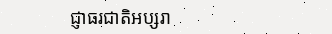ជ្ញាធរជាតិអប្សរា